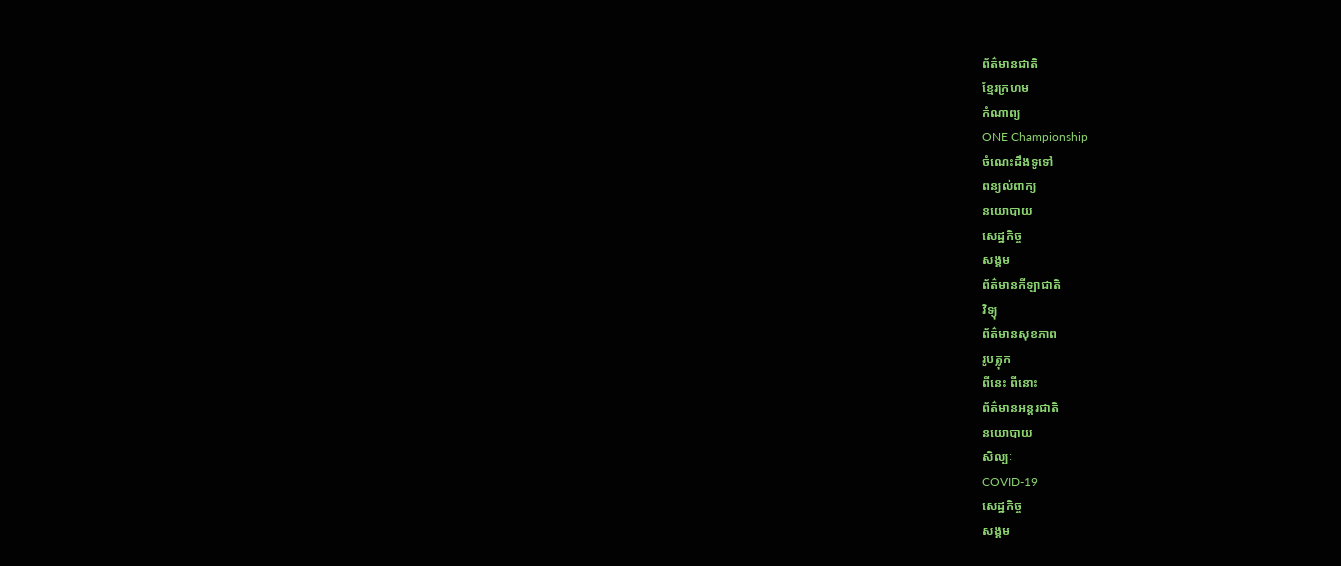ព័ត៌មានជាតិ
ខ្មែរក្រហម
កំណាព្យ
ONE Championship
ចំណេះដឹងទូទៅ
ពន្យល់ពាក្យ
នយោបាយ
សេដ្ឋកិច្ច
សង្គម
ព័ត៌មានកីឡាជាតិ
វិទ្យុ
ព័ត៌មានសុខភាព
រូបត្លុក
ពីនេះ ពីនោះ
ព័ត៌មានអន្តរជាតិ
នយោបាយ
សិល្បៈ
COVID-19
សេដ្ឋកិច្ច
សង្គម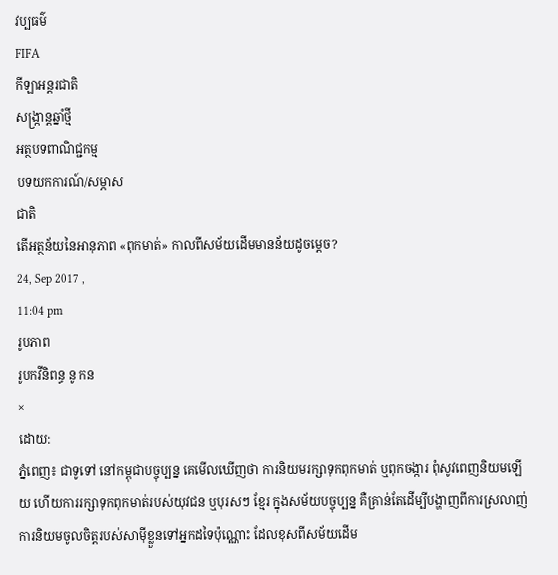វប្បធម៌
FIFA
កីឡាអន្តរជាតិ
សង្រ្កាន្តឆ្នាំថ្មី
អត្ថបទពាណិជ្ជកម្ម
បទយកការណ៍/សម្ភាស
ជាតិ
តើអត្ថន័យនៃអានុភាព «ពុកមាត់» កាលពីសម័យដើមមានន័យដូចម្តេច?
24, Sep 2017 ,
11:04 pm
រូបភាព
រូបកវីនិពន្ធ នូ កន
×
ដោយ:
ភ្នំពេញ៖ ជាទូទៅ នៅកម្ពុជាបច្ចុប្បន្ន គេមើលឃើញថា ការនិយមរក្សាទុកពុកមាត់ ឬពុកចង្ការ ពុំសូវពេញនិយមឡើយ ហើយការរក្សាទុកពុកមាត់របស់យុវជន ឬបុរសៗ ខ្មែរ ក្នុងសម័យបច្ចុប្បន្ន គឺគ្រាន់តែដើម្បីបង្ហាញពីការស្រលាញ់ ការនិយមចូលចិត្តរបស់សាម៉ីខ្លួនទៅអ្នកដទៃប៉ុណ្ណោះ ដែលខុសពីសម័យដើម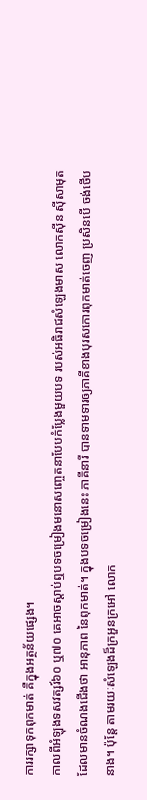ការរក្សាទុកពុកមាត់ គឺក្នុងអត្ថន័យផ្សេង។
កាលពីអំឡុងទសវត្សរ៍៦០ ឬ៧០ គេអាចស្តាប់ឮបទចម្រៀងមនោសញ្ចេតនាបែបកំប្លែងមួយបទ របស់អធិរាជសំឡេងមាស លោកស៊ីន ស៊ីសាមុត ដែលមានចំណងជើងថា អានុភាព នៃពុកមាត់។ ក្នុងបទចម្រៀងនេះ ភាគីនារី បានទាមទារឲ្យភាគីខាងបុរសកោរពុកមាត់ចេញ ប្រសិនបើ ចង់ថើបនាង។ ប៉ុន្តែ តាមរយៈសំឡេងដ៏ក្រអួនក្រអៅ លោក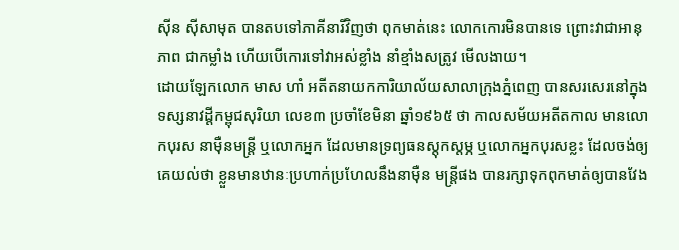ស៊ីន ស៊ីសាមុត បានតបទៅភាគីនារីវិញថា ពុកមាត់នេះ លោកកោរមិនបានទេ ព្រោះវាជាអានុភាព ជាកម្លាំង ហើយបើកោរទៅវាអស់ខ្លាំង នាំខ្មាំងសត្រូវ មើលងាយ។
ដោយឡែកលោក មាស ហាំ អតីតនាយកការិយាល័យសាលាក្រុងភ្នំពេញ បានសរសេរនៅក្នុងទស្សនាវដ្តីកម្ពុជសុរិយា លេខ៣ ប្រចាំខែមិនា ឆ្នាំ១៩៦៥ ថា កាលសម័យអតីតកាល មានលោកបុរស នាម៉ឺនមន្ត្រី ឬលោកអ្នក ដែលមានទ្រព្យធនស្តុកស្តម្ភ ឬលោកអ្នកបុរសខ្លះ ដែលចង់ឲ្យគេយល់ថា ខ្លួនមានឋានៈប្រហាក់ប្រហែលនឹងនាម៉ឺន មន្ត្រីផង បានរក្សាទុកពុកមាត់ឲ្យបានវែង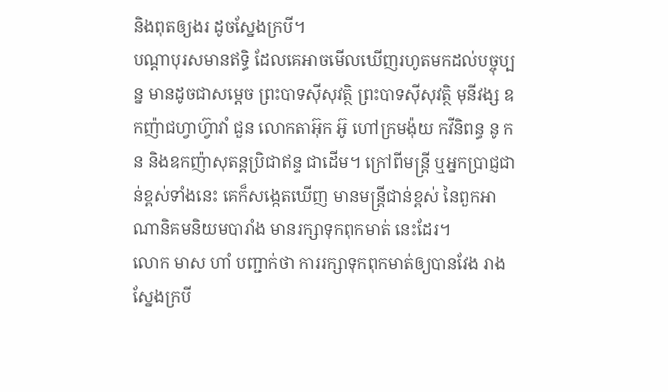និងពុតឲ្យងរ ដូចស្នែងក្របី។
បណ្តាបុរសមានឥទ្ធិ ដែលគេអាចមើលឃើញរហូតមកដល់បច្ចុប្បន្ន មានដូចជាសម្តេច ព្រះបាទស៊ីសុវត្ថិ ព្រះបាទស៊ីសុវត្ថិ មុនីវង្ស ឧកញ៉ាជហ្វាហ្វ៊ាវាំ ជួន លោកតាអ៊ុក អ៊ូ ហៅក្រមង៉ុយ កវីនិពន្ធ នូ កន និងឧកញ៉ាសុតន្តប្រិជាឥន្ទ ជាដើម។ ក្រៅពីមន្ត្រី ឬអ្នកប្រាជ្ញជាន់ខ្ពស់ទាំងនេះ គេក៏សង្កេតឃើញ មានមន្ត្រីជាន់ខ្ពស់ នៃពួកអាណានិគមនិយមបារាំង មានរក្សាទុកពុកមាត់ នេះដែរ។
លោក មាស ហាំ បញ្ជាក់ថា ការរក្សាទុកពុកមាត់ឲ្យបានវែង រាងស្នែងក្របី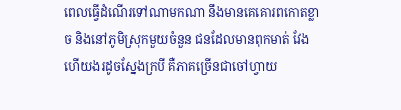ពេលធ្វើដំណើរទៅណាមកណា នឹងមានគេគោរពកោតខ្លាច និងនៅភូមិស្រុកមួយចំនួន ជនដែលមានពុកមាត់ វែង ហើយងរដូចស្នែងក្របី គឺភាគច្រើនជាចៅហ្វាយ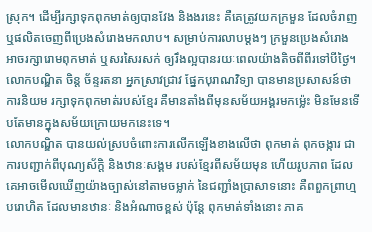ស្រុក។ ដើម្បីរក្សាទុកពុកមាត់ឲ្យបានវែង និងងរនេះ គឺគេត្រូវយកក្រមួន ដែលចំរាញ ឬផលិតចេញពីប្រេងសំរោងមកលាប។ សម្រាប់ការលាបម្តងៗ ក្រមួនប្រេងសំរោង អាចរក្សារោមពុកមាត់ ឬសរសៃរសក់ ឲ្យរឹងល្អបានរយៈពេលយ៉ាងតិចពីពីរទៅបីថ្ងៃ។
លោកបណ្ឌិត ចិន្ត ច័ន្ទរតនា អ្នកស្រាវជ្រាវ ផ្នែកបុរាណវិទ្យា បានមានប្រសាសន៍ថា ការនិយម រក្សាទុកពុកមាត់របស់ខ្មែរ គឺមានតាំងពីមុនសម័យអង្គរមកម្ល៉េះ មិនមែនទើបតែមានក្នុងសម័យក្រោយមកនេះទេ។
លោកបណ្ឌិត បានយល់ស្របចំពោះការលើកឡើងខាងលើថា ពុកមាត់ ពុកចង្ការ ជាការបញ្ជាក់ពីបុណ្យស័ក្តិ និងឋានៈសង្គម របស់ខ្មែរពីសម័យមុន ហើយរូបភាព ដែលគេអាចមើលឃើញយ៉ាងច្បាស់នៅតាមចម្លាក់ នៃជញ្ជាំងប្រាសាទនោះ គឺពពួកព្រាហ្មបរោហិត ដែលមានឋានៈ និងអំណាចខ្ពស់ ប៉ុន្តែ ពុកមាត់ទាំងនោះ ភាគ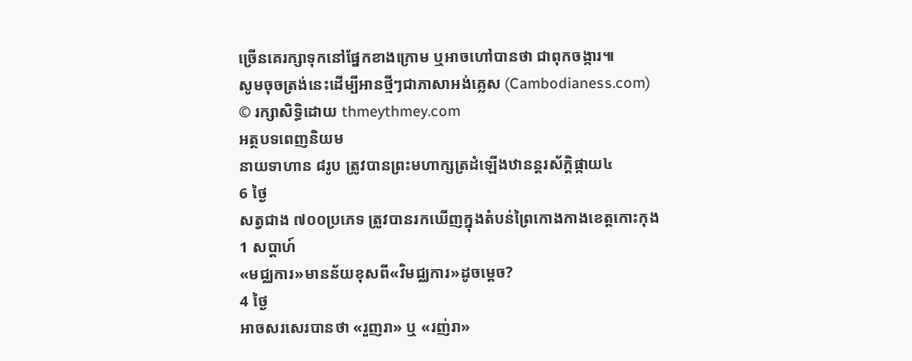ច្រើនគេរក្សាទុកនៅផ្នែកខាងក្រោម ឬអាចហៅបានថា ជាពុកចង្ការ៕
សូមចុចត្រង់នេះដើម្បីអានថ្មីៗជាភាសាអង់គ្លេស (Cambodianess.com)
© រក្សាសិទ្ធិដោយ thmeythmey.com
អត្ថបទពេញនិយម
នាយទាហាន ៨រូប ត្រូវបានព្រះមហាក្សត្រដំឡើងឋានន្តរស័ក្តិផ្កាយ៤
6 ថ្ងៃ
សត្វជាង ៧០០ប្រភេទ ត្រូវបានរកឃើញក្នុងតំបន់ព្រៃកោងកាងខេត្តកោះកុង
1 សប្តាហ៍
«មជ្ឈការ»មានន័យខុសពី«វិមជ្ឈការ»ដូចម្តេច?
4 ថ្ងៃ
អាចសរសេរបានថា «រួញរា» ឬ «រញ់រា»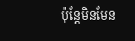ប៉ុន្តែមិនមែន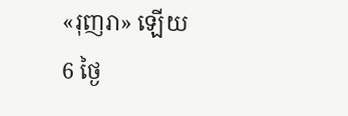«រុញរា» ឡើយ
6 ថ្ងៃ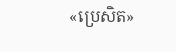«ប្រេសិត»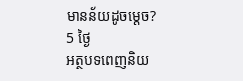មានន័យដូចម្តេច?
5 ថ្ងៃ
អត្ថបទពេញនិយ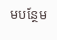មបន្ថែម